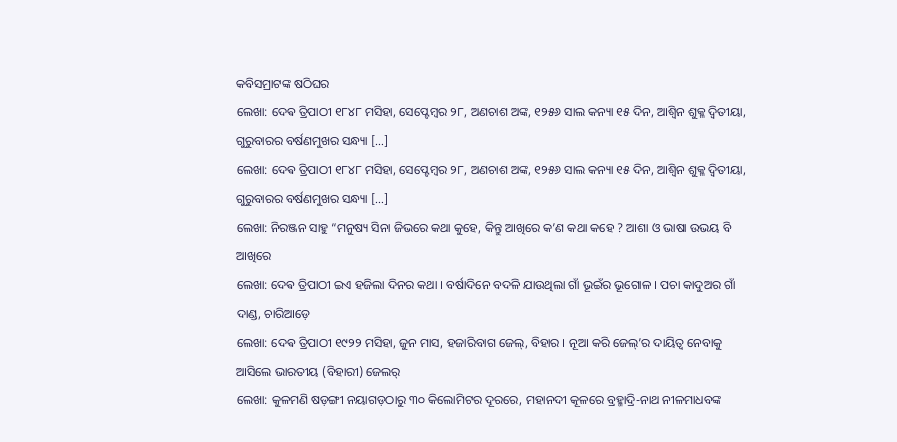କବିସମ୍ରାଟଙ୍କ ଷଠିଘର
ଲେଖା: ଦେଵ ତ୍ରିପାଠୀ ୧୮୪୮ ମସିହା, ସେପ୍ଟେମ୍ବର ୨୮, ଅଣଚାଶ ଅଙ୍କ, ୧୨୫୬ ସାଲ କନ୍ୟା ୧୫ ଦିନ, ଆଶ୍ୱିନ ଶୁକ୍ଳ ଦ୍ଵିତୀୟା, ଗୁରୁବାରର ବର୍ଷଣମୁଖର ସନ୍ଧ୍ୟା […]
ଲେଖା: ଦେଵ ତ୍ରିପାଠୀ ୧୮୪୮ ମସିହା, ସେପ୍ଟେମ୍ବର ୨୮, ଅଣଚାଶ ଅଙ୍କ, ୧୨୫୬ ସାଲ କନ୍ୟା ୧୫ ଦିନ, ଆଶ୍ୱିନ ଶୁକ୍ଳ ଦ୍ଵିତୀୟା, ଗୁରୁବାରର ବର୍ଷଣମୁଖର ସନ୍ଧ୍ୟା […]
ଲେଖା: ନିରଞ୍ଜନ ସାହୁ “ମନୁଷ୍ୟ ସିନା ଜିଭରେ କଥା କୁହେ, କିନ୍ତୁ ଆଖିରେ କ’ଣ କଥା କହେ ? ଆଶା ଓ ଭାଷା ଉଭୟ ବି ଆଖିରେ
ଲେଖା: ଦେଵ ତ୍ରିପାଠୀ ଇଏ ହଜିଲା ଦିନର କଥା । ବର୍ଷାଦିନେ ବଦଳି ଯାଉଥିଲା ଗାଁ ଭୂଇଁର ଭୂଗୋଳ । ପଚା କାଦୁଅର ଗାଁ ଦାଣ୍ଡ, ଚାରିଆଡ଼େ
ଲେଖା: ଦେଵ ତ୍ରିପାଠୀ ୧୯୨୨ ମସିହା, ଜୁନ ମାସ, ହଜାରିବାଗ ଜେଲ୍, ବିହାର । ନୂଆ କରି ଜେଲ୍’ର ଦାୟିତ୍ଵ ନେବାକୁ ଆସିଲେ ଭାରତୀୟ (ବିହାରୀ) ଜେଲର୍
ଲେଖା: କୁଳମଣି ଷଡ଼ଙ୍ଗୀ ନୟାଗଡ଼ଠାରୁ ୩୦ କିଲୋମିଟର ଦୂରରେ, ମହାନଦୀ କୂଳରେ ବ୍ରହ୍ମାଦ୍ରି-ନାଥ ନୀଳମାଧବଙ୍କ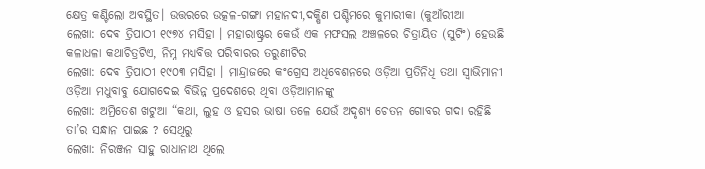କ୍ଷେତ୍ର କଣ୍ଟିଲୋ ଅବସ୍ଥିତ। ଉତ୍ତରରେ ଉତ୍କଳ-ଗଙ୍ଗା ମହାନଦୀ,ଦକ୍ଷିଣ ପଶ୍ଚିମରେ କୁମାରୀକା (କୁଆଁରୀଆ
ଲେଖା: ଦେଵ ତ୍ରିପାଠୀ ୧୯୭୪ ମସିହା । ମହାରାଷ୍ଟ୍ରର କେଉଁ ଏକ ମଫସଲ ଅଞ୍ଚଳରେ ଚିତ୍ରାୟିତ (ସୁଟିଂ) ହେଉଛି କଳାଧଳା କଥାଚିତ୍ରଟିଏ, ନିମ୍ନ ମଧ୍ୟବିତ୍ତ ପରିବାରର ତରୁଣୀଟିର
ଲେଖା: ଦେଵ ତ୍ରିପାଠୀ ୧୯୦୩ ମସିହା । ମାନ୍ଦ୍ରାଜରେ କଂଗ୍ରେସ ଅଧିବେଶନରେ ଓଡ଼ିଆ ପ୍ରତିନିଧି ତଥା ସ୍ବାଭିମାନୀ ଓଡ଼ିଆ ମଧୁବାବୁ ଯୋଗଦେଇ ବିଭିନ୍ନ ପ୍ରଦେଶରେ ଥିବା ଓଡ଼ିଆମାନଙ୍କୁ
ଲେଖା: ଅମ୍ରିତେଶ ଖଟୁଆ “କଥା, ଲୁହ ଓ ହସର ଭାଷା ତଳେ ଯେଉଁ ଅଦୃଶ୍ୟ ଚେତନ ଗୋବର ଗଦା ରହିଛି ତା’ର ସନ୍ଧାନ ପାଇଛ ? ସେଥିରୁ
ଲେଖା: ନିରଞ୍ଜନ ସାହୁ ରାଧାନାଥ ଥିଲେ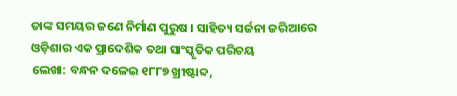ତାଙ୍କ ସମୟର ଜଣେ ନିର୍ମାଣ ପୁରୁଷ । ସାହିତ୍ୟ ସର୍ଜନା ଜରିଆରେ ଓଡ଼ିଶାର ଏକ ପ୍ରାଦେଶିକ ତଥା ସାଂସ୍କୃତିକ ପରିଚୟ
ଲେଖା: ବନ୍ଧନ ଦଳେଇ ୧୮୮୭ ଖ୍ରୀଷ୍ଟାବ୍ଦ,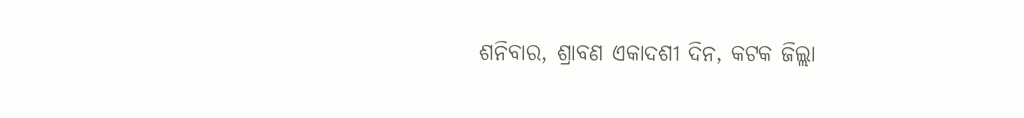ଶନିବାର, ଶ୍ରାବଣ ଏକାଦଶୀ ଦିନ, କଟକ ଜିଲ୍ଲା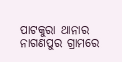ପାଟକୁରା ଥାନାର ନାଗଣପୁର ଗ୍ରାମରେ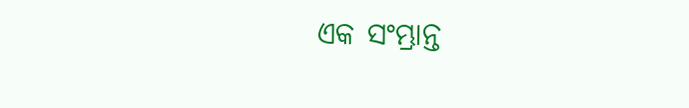ଏକ ସଂମ୍ଭ୍ରାନ୍ତ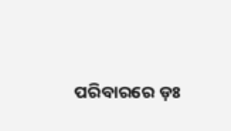ପରିବାରରେ ଡ଼ଃ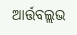ଆର୍ତ୍ତବଲ୍ଲଭ